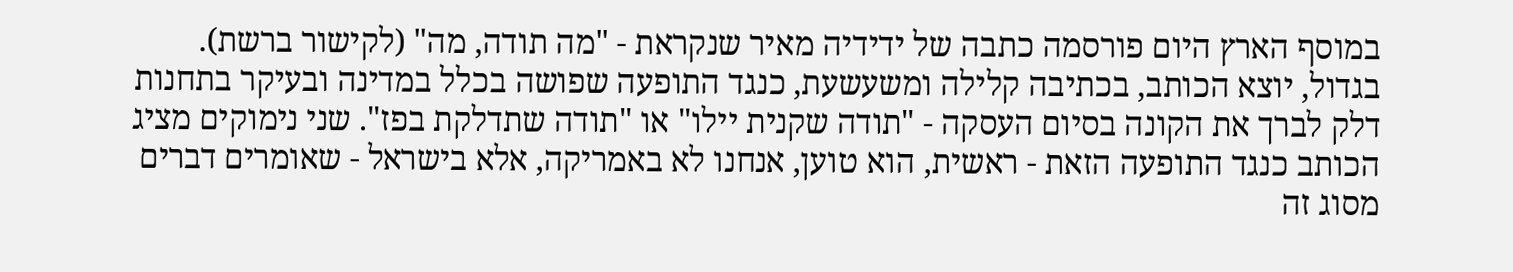במוסף הארץ היום פורסמה כתבה של ידידיה מאיר שנקראת - "מה תודה, מה" (לקישור ברשת). בגדול, יוצא הכותב, בכתיבה קלילה ומשעשעת, כנגד התופעה שפושה בכלל במדינה ובעיקר בתחנות דלק לברך את הקונה בסיום העסקה - "תודה שקנית יילו" או "תודה שתדלקת בפז". שני נימוקים מציג הכותב כנגד התופעה הזאת - ראשית, הוא טוען, אנחנו לא באמריקה, אלא בישראל - שאומרים דברים מסוג זה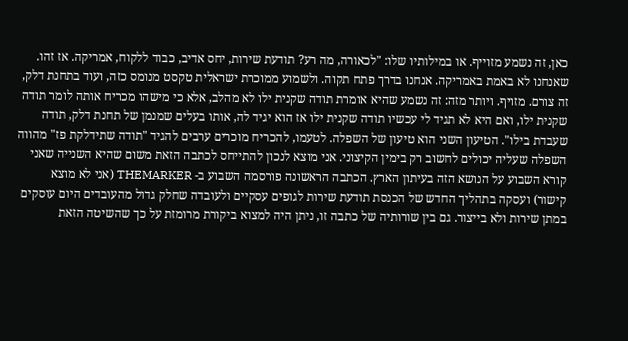כאן, זה נשמע מזוייף. או במילותיו שלו: "לכאורה, מה רע? תודעת שירות, יחס אדיב, כבוד ללקוח, אמריקה. אז זהו. שאנחנו לא באמת באמריקה. אנחנו בדרך פתח תקוה. ולשמוע ממוכרת ישראלית טקסט מנומס כזה, ועוד בתחנת דלק, זה צורם. מזויף. ויותר מזה: זה נשמע שהיא אומרת תודה שקנית ילו לא מהלב, אלא כי מישהו מכריח אותה לומר תודה שקנית ילו, ואם היא לא תגיד לי עכשיו תודה שקנית ילו אז הוא יגיד לה, אותו בעלים שמנמן של תחנת דלק, תודה שעבדת בילו". הטיעון השני הוא טיעון של השפלה. לטעמו, להכריח מוכרים ערבים להגיד "תודה שתידלקת פז" מהווה השפלה שעליה יכולים לחשוב רק בימין הקיצוני. אני מוצא לנכון להתייחס לכתבה הזאת משום שהיא השנייה שאני קורא השבוע על הנושא הזה בעיתון הארץ. הכתבה הראשונה פורסמה השבוע ב- THEMARKER (אני לא מוצא קישור) ועסקה בתהליך החדש של הכנסת תודעת שירות לגופים עסקיים ולעובדה שחלק גדול מהעובדים היום עוסקים במתן שירות ולא בייצור. גם בין שורותיה של כתבה זו, ניתן היה למצוא ביקורת מרומזת על כך שהשיטה הזאת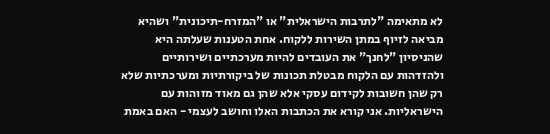לא מתאימה "לתרבות הישראלית" או "המזרח-תיכונית" ושהיא מביאה לזיוף במתן השירות ללקוח. אחת הטענות שעלתה היא שהניסיון "לחנך" את העובדים להיות מערכתיים ושירותיים ולהזדהות עם הלקוח מבטלת תכונות של ביקורתיות ומערכתיות שלא רק שהן חשובות לקידום עסקי אלא שהן גם מאוד מזוהות עם הישראליות. אני קורא את הכתבות האלו וחושב לעצמי - האם באמת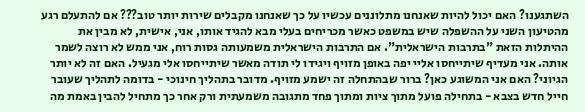השתגענו? האם יכול להיות שאנחנו מתלוננים עכשיו על כך שאנחנו מקבלים שירות יותר טוב??? אם להתעלם רגע מהטיעון השני על ההשפלה שיש במשפט כאשר מכריחים בעלי מבא להגיד אותו, אני, אישית, לא מבין את ההיתלות הזאת "בתרבות הישראלית". אם התרבות הישראלית משמעותה גסות רוח, אני ממש לא רוצה לשמר אותה. אני מעדיף שיתייחסו אליי יפה באופן מזויף ויגידו לי תודה מאשר שיתייחסו אלי מגעיל. האם זה לא יותר הגיוני? האם אני המשוגע כאן? ברור שבהתחלה זה ישמע מזויף. מדובר בתהליך חינוכי - בדומה לתהליך שעובר חייל חדש בצבא - בתחילה פועל מתוך ציות ומתוך פחד מתגובה משמעתית ורק אחר כך מתחיל להבין באמת מה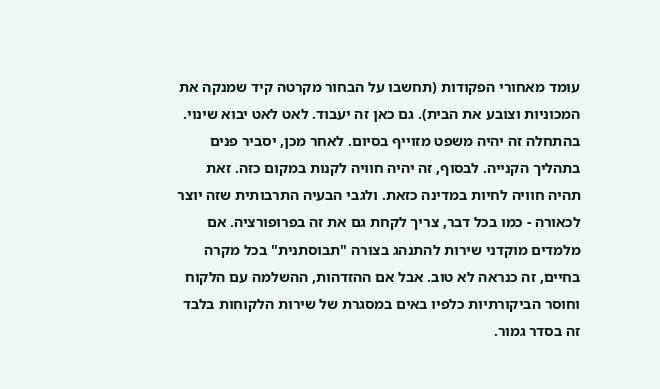עומד מאחורי הפקודות (תחשבו על הבחור מקרטה קיד שמנקה את המכוניות וצובע את הבית). גם כאן זה יעבוד. לאט לאט יבוא שינוי. בהתחלה זה יהיה משפט מזוייף בסיום. לאחר מכן, יסביר פנים בתהליך הקנייה. לבסוף, זה יהיה חוויה לקנות במקום כזה. זאת תהיה חוויה לחיות במדינה כזאת. ולגבי הבעיה התרבותית שזה יוצר לכאורה - כמו בכל דבר, צריך לקחת גם את זה בפרופורציה. אם מלמדים מוקדני שירות להתנהג בצורה "תבוסתנית" בכל מקרה בחיים, זה כנראה לא טוב. אבל אם ההזדהות, ההשלמה עם הלקוח וחוסר הביקורתיות כלפיו באים במסגרת של שירות הלקוחות בלבד זה בסדר גמור.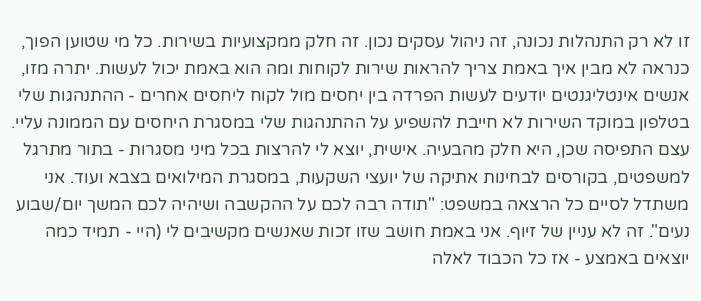זו לא רק התנהלות נכונה, זה ניהול עסקים נכון. זה חלק ממקצועיות בשירות. כל מי שטוען הפוך, כנראה לא מבין איך באמת צריך להראות שירות לקוחות ומה הוא באמת יכול לעשות. יתרה מזו, אנשים אינטליגנטים יודעים לעשות הפרדה בין יחסים מול לקוח ליחסים אחרים - ההתנהגות שלי בטלפון במוקד השירות לא חייבת להשפיע על ההתנהגות שלי במסגרת היחסים עם הממונה עליי. עצם התפיסה שכן, היא חלק מהבעיה. אישית, יוצא לי להרצות בכל מיני מסגרות - בתור מתרגל למשפטים, בקורסים לבחינות אתיקה של יועצי השקעות, במסגרת המילואים בצבא ועוד. אני משתדל לסיים כל הרצאה במשפט: "תודה רבה לכם על ההקשבה ושיהיה לכם המשך יום/שבוע נעים". זה לא עניין של זיוף. אני באמת חושב שזו זכות שאנשים מקשיבים לי (היי - תמיד כמה יוצאים באמצע - אז כל הכבוד לאלה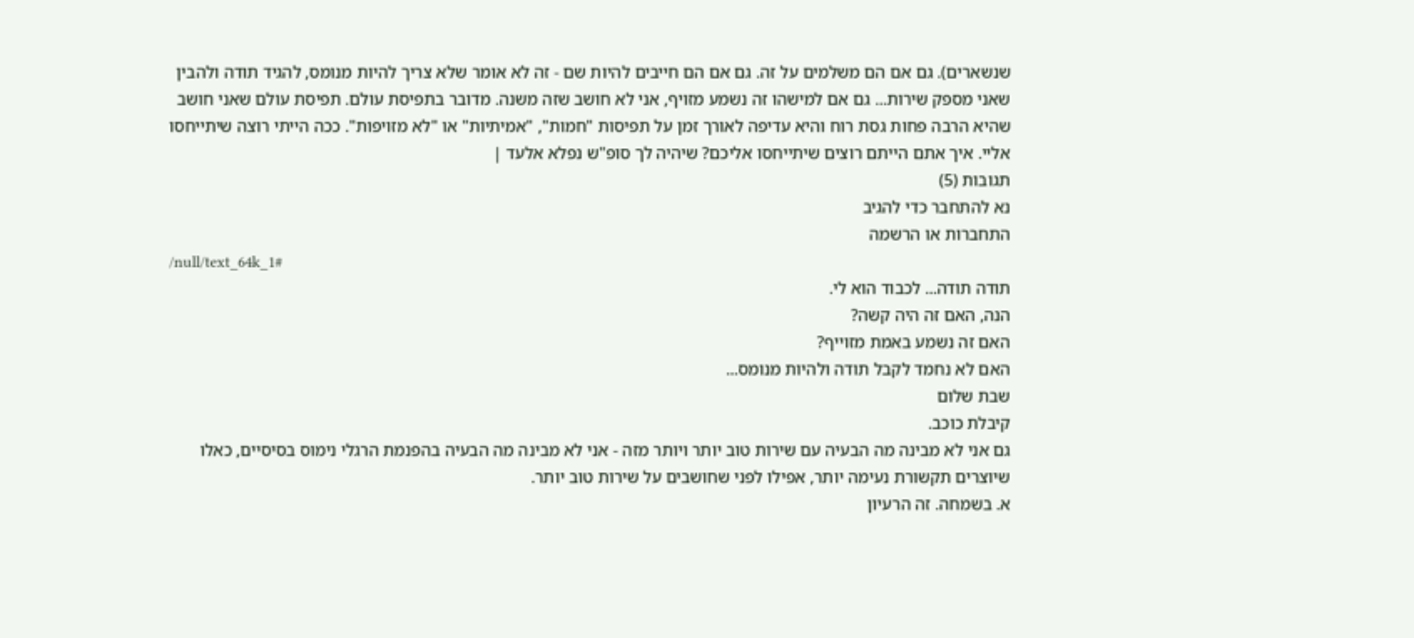שנשארים). גם אם הם משלמים על זה. גם אם הם חייבים להיות שם - זה לא אומר שלא צריך להיות מנומס, להגיד תודה ולהבין שאני מספק שירות... גם אם למישהו זה נשמע מזויף, אני לא חושב שזה משנה. מדובר בתפיסת עולם. תפיסת עולם שאני חושב שהיא הרבה פחות גסת רוח והיא עדיפה לאורך זמן על תפיסות "חמות", "אמיתיות" או "לא מזויפות". ככה הייתי רוצה שיתייחסו אליי. איך אתם הייתם רוצים שיתייחסו אליכם? שיהיה לך סופ"ש נפלא אלעד |
תגובות (5)
נא להתחבר כדי להגיב
התחברות או הרשמה
/null/text_64k_1#
תודה תודה... לכבוד הוא לי.
הנה, האם זה היה קשה?
האם זה נשמע באמת מזוייף?
האם לא נחמד לקבל תודה ולהיות מנומס...
שבת שלום
קיבלת כוכב.
גם אני לא מבינה מה הבעיה עם שירות טוב יותר ויותר מזה - אני לא מבינה מה הבעיה בהפנמת הרגלי נימוס בסיסיים, כאלו שיוצרים תקשורת נעימה יותר, אפילו לפני שחושבים על שירות טוב יותר.
א. בשמחה. זה הרעיון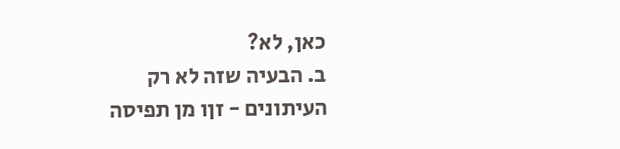כאן, לא?
ב. הבעיה שזה לא רק העיתונים - זןו מן תפיסה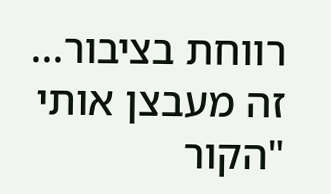רווחת בציבור... זה מעבצן אותי "הקור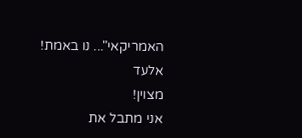האמריקאי"... נו באמת!
אלעד
מצוין!
אני מתבל את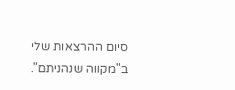סיום ההרצאות שלי ב"מקווה שנהניתם".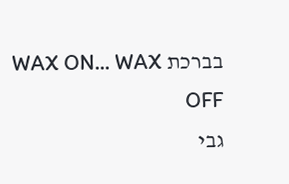בברכת WAX ON... WAX OFF
גבי